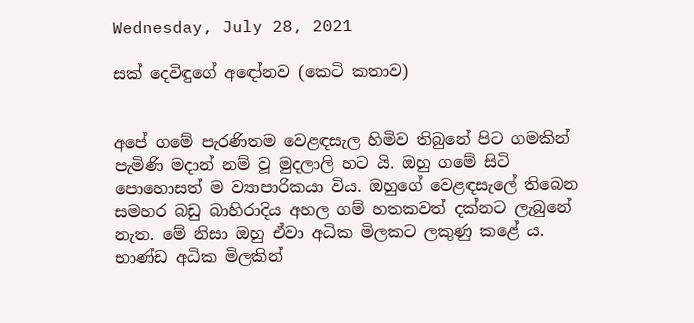Wednesday, July 28, 2021

සක් දෙවිඳුගේ අඳෝනව (කෙටි කතාව)


අපේ ගමේ පැරණිතම වෙළඳසැල හිමිව තිබුනේ පිට ගමකින් පැමිණි මදාන් නම් වූ මුදලාලි හට යි. ඔහු ගමේ සිටි පොහොසත් ම ව්‍යාපාරිකයා විය. ඔහුගේ වෙළඳසැලේ තිබෙන සමහර බඩු බාහිරාදිය අහල ගම් හතකවත් දක්නට ලැබුනේ නැත. මේ නිසා ඔහු ඒවා අධික මිලකට ලකුණු කළේ ය. භාණ්ඩ අධික මිලකින්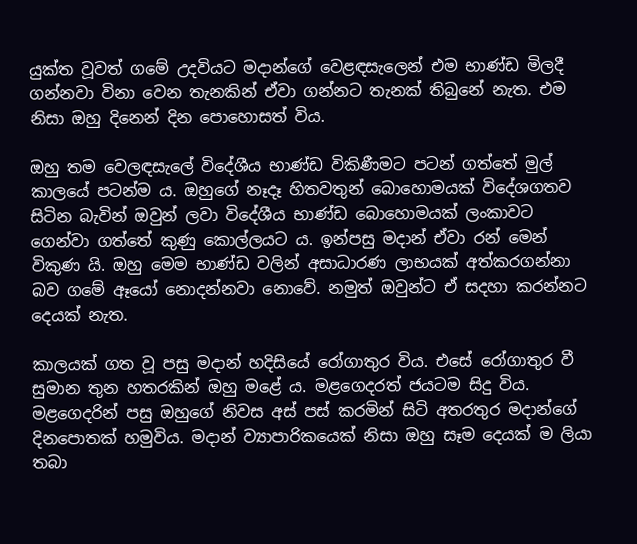යුක්ත වූවත් ගමේ උදවියට මදාන්ගේ වෙළඳසැලෙන් එම භාණ්ඩ මිලදී ගන්නවා විනා වෙන තැනකින් ඒවා ගන්නට තැනක් තිබුනේ නැත. එම නිසා ඔහු දිනෙන් දින පොහොසත් විය.

ඔහු තම වෙලඳසැලේ විදේශීය භාණ්ඩ විකිණීමට පටන් ගත්තේ මුල් කාලයේ පටන්ම ය. ඔහුගේ නෑදෑ හිතවතුන් බොහොමයක් විදේශගතව සිටින බැවින් ඔවුන් ලවා විදේශීය භාණ්ඩ බොහොමයක් ලංකාවට ගෙන්වා ගත්තේ කුණු කොල්ලයට ය. ඉන්පසු මදාන් ඒවා රන් මෙන් විකුණ යි. ඔහු මෙම භාණ්ඩ වලින් අසාධාරණ ලාභයක් අත්කරගන්නා බව ගමේ ඈයෝ නොදන්නවා නොවේ. නමුත් ඔවුන්ට ඒ සදහා කරන්නට දෙයක් නැත.

කාලයක් ගත වූ පසු මදාන් හදිසියේ රෝගාතුර විය. එසේ රෝගාතුර වී සුමාන තුන හතරකින් ඔහු මළේ ය. මළගෙදරත් ජයටම සිදු විය. මළගෙදරින් පසු ඔහුගේ නිවස අස් පස් කරමින් සිටි අතරතුර මදාන්ගේ දිනපොතක් හමුවිය. මදාන් ව්‍යාපාරිකයෙක් නිසා ඔහු සෑම දෙයක් ම ලියා තබා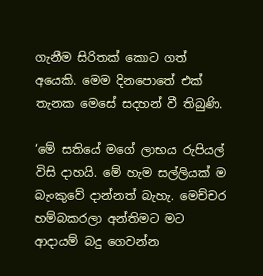ගැනීම සිරිතක් කොට ගත් අයෙකි. මෙම දිනපොතේ එක් තැනක මෙසේ සදහන් වී තිබුණි.

‘මේ සතියේ මගේ ලාභය රුපියල් විසි දාහයි. මේ හැම සල්ලියක් ම බැංකුවේ දාන්නත් බැහැ. මෙච්චර හම්බකරලා අන්තිමට මට ආදායම් බදු ගෙවන්න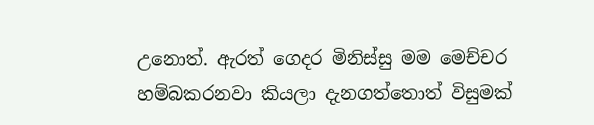උනොත්. ඇරත් ගෙදර මිනිස්සු මම මෙච්චර හම්බකරනවා කියලා දැනගත්තොත් විසුමක්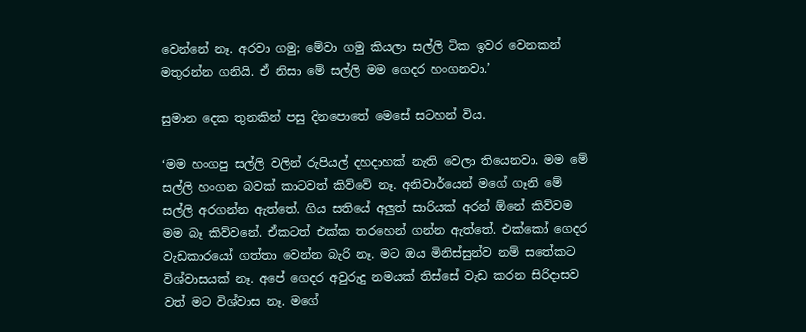වෙන්නේ නෑ. අරවා ගමු; මේවා ගමු කියලා සල්ලි ටික ඉවර වෙනකන් මතුරන්න ගනියි. ඒ නිසා මේ සල්ලි මම ගෙදර හංගනවා.’

සුමාන දෙක තුනකින් පසු දිනපොතේ මෙසේ සටහන් විය.

‘මම හංගපු සල්ලි වලින් රුපියල් දහදාහක් නැති වෙලා තියෙනවා. මම මේ සල්ලි හංගන බවක් කාටවත් කිව්වේ නෑ. අනිවාර්යෙන් මගේ ගෑනි මේ සල්ලි අරගන්න ඇත්තේ. ගිය සතියේ අලුත් සාරියක් අරන් ඕනේ කිව්වම මම බෑ කිව්වනේ. ඒකටත් එක්ක තරහෙන් ගන්න ඇත්තේ. එක්කෝ ගෙදර වැඩකාරයෝ ගත්තා වෙන්න බැරි නෑ. මට ඔය මිනිස්සුන්ව නම් සතේකට විශ්වාසයක් නෑ. අපේ ගෙදර අවුරුදු නමයක් තිස්සේ වැඩ කරන සිරිදාසව වත් මට විශ්වාස නෑ. මගේ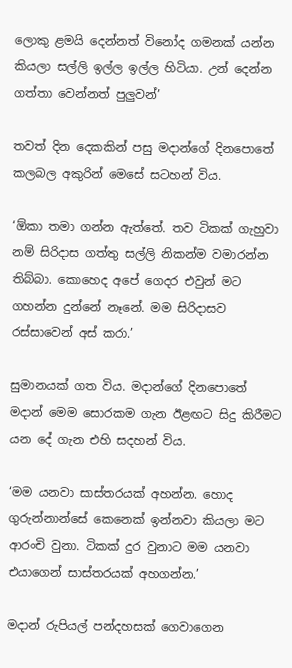ලොකු ළමයි දෙන්නත් විනෝද ගමනක් යන්න කියලා සල්ලි ඉල්ල ඉල්ල හිටියා. උන් දෙන්න ගත්තා වෙන්නත් පුලුවන්’

තවත් දින දෙකකින් පසු මදාන්ගේ දිනපොතේ කලබල අකුරින් මෙසේ සටහන් විය.

‘ඕකා තමා ගන්න ඇත්තේ. තව ටිකක් ගැහුවා නම් සිරිදාස ගත්තු සල්ලි නිකන්ම වමාරන්න තිබ්බා. කොහෙද අපේ ගෙදර එවුන් මට ගහන්න දුන්නේ නෑනේ. මම සිරිදාසව රස්සාවෙන් අස් කරා.’

සුමානයක් ගත විය. මදාන්ගේ දිනපොතේ මදාන් මෙම සොරකම ගැන ඊළඟට සිදු කිරීමට යන දේ ගැන එහි සදහන් විය.

‘මම යනවා සාස්තරයක් අහන්න. හොද ගුරුන්නාන්සේ කෙනෙක් ඉන්නවා කියලා මට ආරංචි වුනා. ටිකක් දුර වුනාට මම යනවා එයාගෙන් සාස්තරයක් අහගන්න.’

මදාන් රුපියල් පන්දහසක් ගෙවාගෙන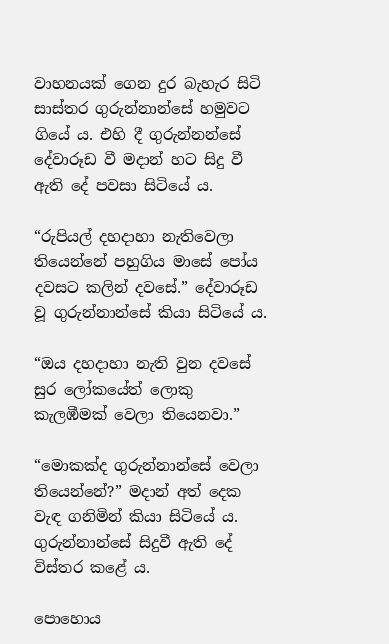වාහනයක් ගෙන දුර බැහැර සිටි සාස්තර ගුරුන්නාන්සේ හමුවට ගියේ ය. එහි දී ගුරුන්නන්සේ දේවාරූඩ වී මදාන් හට සිදු වී ඇති දේ පවසා සිටියේ ය.

“රුපියල් දහදාහා නැතිවෙලා තියෙන්නේ පහුගිය මාසේ පෝය දවසට කලින් දවසේ.” දේවාරූඩ වූ ගුරුන්නාන්සේ කියා සිටියේ ය.

“ඔය දහදාහා නැති වුන දවසේ සුර ලෝකයේත් ලොකු කැලඹීමක් වෙලා තියෙනවා.”

“මොකක්ද ගුරුන්නාන්සේ වෙලා තියෙන්නේ?” මදාන් අත් දෙක වැඳ ගනිමින් කියා සිටියේ ය. ගුරුන්නාන්සේ සිදුවී ඇති දේ විස්තර කළේ ය.

පොහොය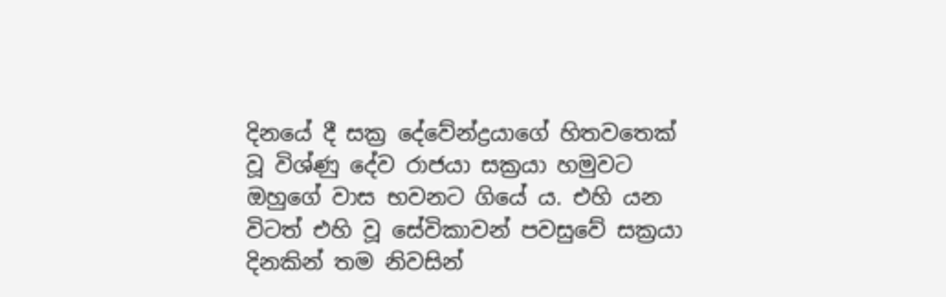දිනයේ දී සක්‍ර දේවේන්ද්‍රයාගේ හිතවතෙක් වූ විශ්ණු දේව රාජයා සක්‍රයා හමුවට ඔහුගේ වාස භවනට ගියේ ය. එහි යන විටත් එහි වූ සේවිකාවන් පවසුවේ සක්‍රයා දිනකින් තම නිවසින්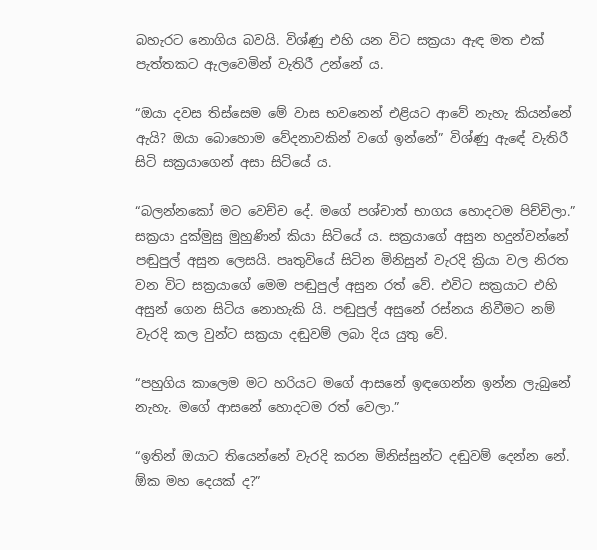බහැරට නොගිය බවයි. විශ්ණු එහි යන විට සක්‍රයා ඇඳ මත එක් පැත්තකට ඇලවෙමින් වැතිරී උන්නේ ය.

“ඔයා දවස තිස්සෙම මේ වාස භවනෙන් එළියට ආවේ නැහැ කියන්නේ ඇයි? ඔයා බොහොම වේදනාවකින් වගේ ඉන්නේ” විශ්ණු ඇඳේ වැතිරී සිටි සක්‍රයාගෙන් අසා සිටියේ ය.

“බලන්නකෝ මට වෙච්ච දේ. මගේ පශ්චාත් භාගය හොදටම පිච්චිලා.” සක්‍රයා දුක්මුසු මුහුණින් කියා සිටියේ ය. සක්‍රයාගේ අසුන හදුන්වන්නේ පඬුපුල් අසුන ලෙසයි. පෘතුවියේ සිටින මිනිසුන් වැරදි ක්‍රියා වල නිරත වන විට සක්‍රයාගේ මෙම පඬුපුල් අසුන රත් වේ. එවිට සක්‍රයාට එහි අසුන් ගෙන සිටිය නොහැකි යි. පඬුපුල් අසුනේ රස්නය නිවීමට නම් වැරදි කල වුන්ට සක්‍රයා දඬුවම් ලබා දිය යුතු වේ.

“පහුගිය කාලෙම මට හරියට මගේ ආසනේ ඉඳගෙන්න ඉන්න ලැබුනේ නැහැ. මගේ ආසනේ හොදටම රත් වෙලා.”

“ඉතින් ඔයාට තියෙන්නේ වැරදි කරන මිනිස්සුන්ට දඬුවම් දෙන්න නේ. ඕක මහ දෙයක් ද?”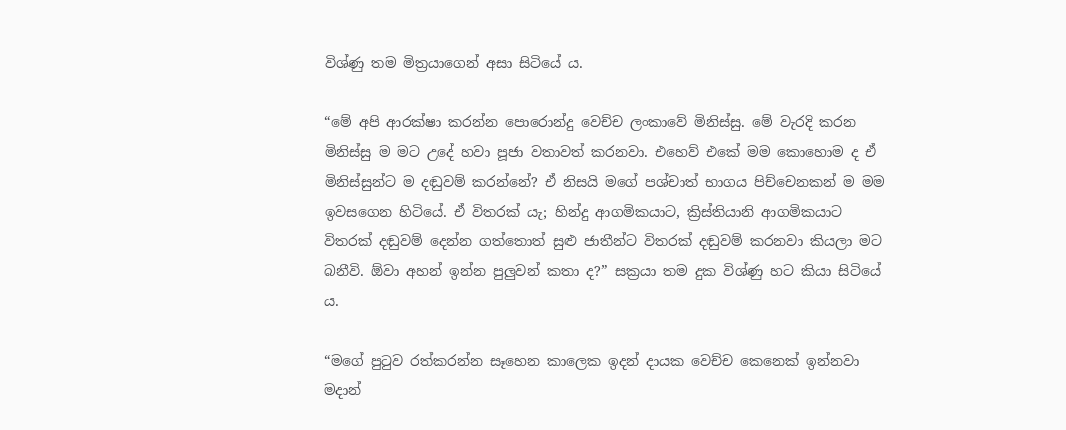විශ්ණු තම මිත්‍රයාගෙන් අසා සිටියේ ය.

“මේ අපි ආරක්ෂා කරන්න පොරොන්දු වෙච්ච ලංකාවේ මිනිස්සු. මේ වැරදි කරන මිනිස්සු ම මට උදේ හවා පූජා වතාවත් කරනවා. එහෙව් එකේ මම කොහොම ද ඒ මිනිස්සුන්ට ම දඬුවම් කරන්නේ? ඒ නිසයි මගේ පශ්චාත් භාගය පිච්චෙනකන් ම මම ඉවසගෙන හිටියේ. ඒ විතරක් යැ; හින්දු ආගමිකයාට, ක්‍රිස්තියානි ආගමිකයාට විතරක් දඬුවම් දෙන්න ගත්තොත් සුළු ජාතීන්ට විතරක් දඬුවම් කරනවා කියලා මට බනීවි. ඕවා අහන් ඉන්න පුලුවන් කතා ද?” සක්‍රයා තම දුක විශ්ණු හට කියා සිටියේ ය.

“මගේ පුටුව රත්කරන්න සෑහෙන කාලෙක ඉදන් දායක වෙච්ච කෙනෙක් ඉන්නවා මදාන්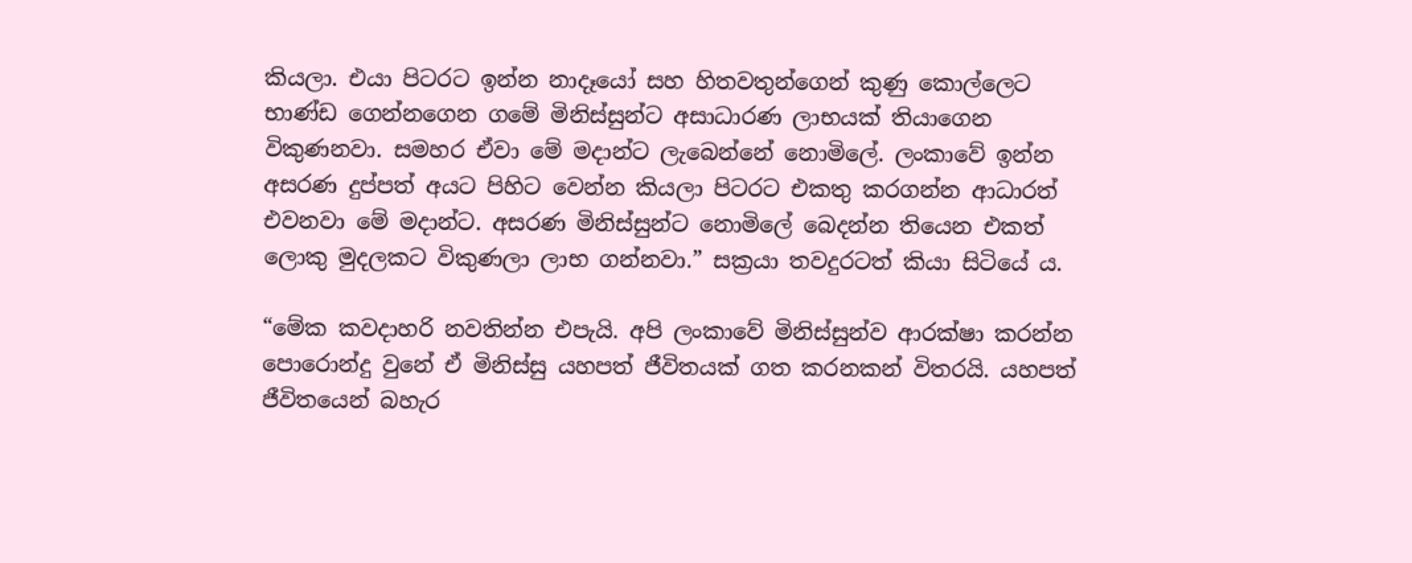කියලා. එයා පිටරට ඉන්න නාදෑයෝ සහ හිතවතුන්ගෙන් කුණු කොල්ලෙට භාණ්ඩ ගෙන්නගෙන ගමේ මිනිස්සුන්ට අසාධාරණ ලාභයක් තියාගෙන විකුණනවා. සමහර ඒවා මේ මදාන්ට ලැබෙන්නේ නොමිලේ. ලංකාවේ ඉන්න අසරණ දුප්පත් අයට පිහිට වෙන්න කියලා පිටරට එකතු කරගන්න ආධාරත් එවනවා මේ මදාන්ට. අසරණ මිනිස්සුන්ට නොමිලේ බෙදන්න තියෙන එකත් ලොකු මුදලකට විකුණලා ලාභ ගන්නවා.” සක්‍රයා තවදුරටත් කියා සිටියේ ය.

“මේක කවදාහරි නවතින්න එපැයි. අපි ලංකාවේ මිනිස්සුන්ව ආරක්ෂා කරන්න පොරොන්දු වුනේ ඒ මිනිස්සු යහපත් ජීවිතයක් ගත කරනකන් විතරයි. යහපත් ජීවිතයෙන් බහැර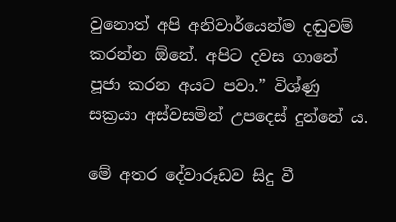වුනොත් අපි අනිවාර්යෙන්ම දඬුවම් කරන්න ඕනේ. අපිට දවස ගානේ පූජා කරන අයට පවා.” විශ්ණු සක්‍රයා අස්වසමින් උපදෙස් දුන්නේ ය.

මේ අතර දේවාරූඩව සිදු වී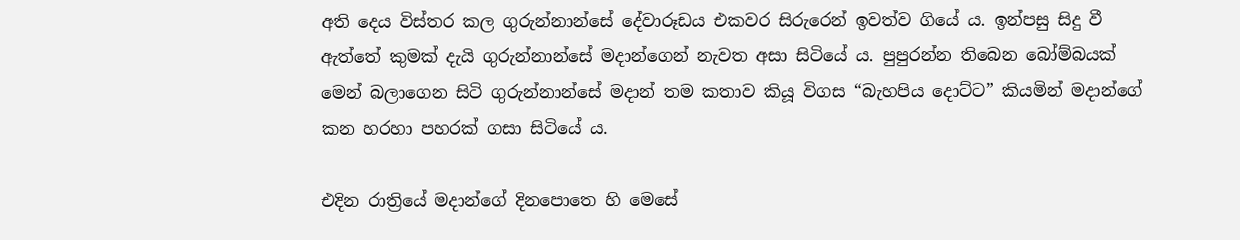අති දෙය විස්තර කල ගුරුන්නාන්සේ දේවාරූඩය එකවර සිරුරෙන් ඉවත්ව ගියේ ය. ඉන්පසු සිදු වී ඇත්තේ කුමක් දැයි ගුරුන්නාන්සේ මදාන්ගෙන් නැවත අසා සිටියේ ය. පුපුරන්න තිබෙන බෝම්බයක් මෙන් බලාගෙන සිටි ගුරුන්නාන්සේ මදාන් තම කතාව කියූ විගස “බැහපිය දොට්ට” කියමින් මදාන්ගේ කන හරහා පහරක් ගසා සිටියේ ය.

එදින රාත්‍රියේ මදාන්ගේ දිනපොතෙ හි මෙසේ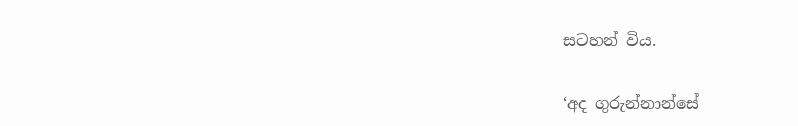සටහන් විය.

‘අද ගුරුන්නාන්සේ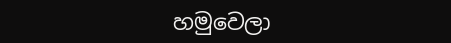හමුවෙලා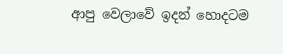ආපු වෙලාවේ ඉදන් හොදටම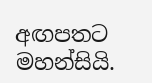අඟපතට මහන්සියි.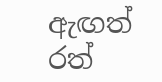ඇඟත් රත්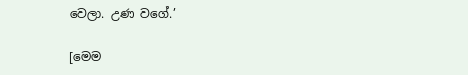වෙලා. උණ වගේ.’

[මෙම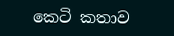කෙටි කතාව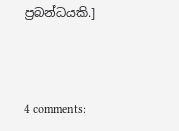ප්‍රබන්ධයකි.]



4 comments: